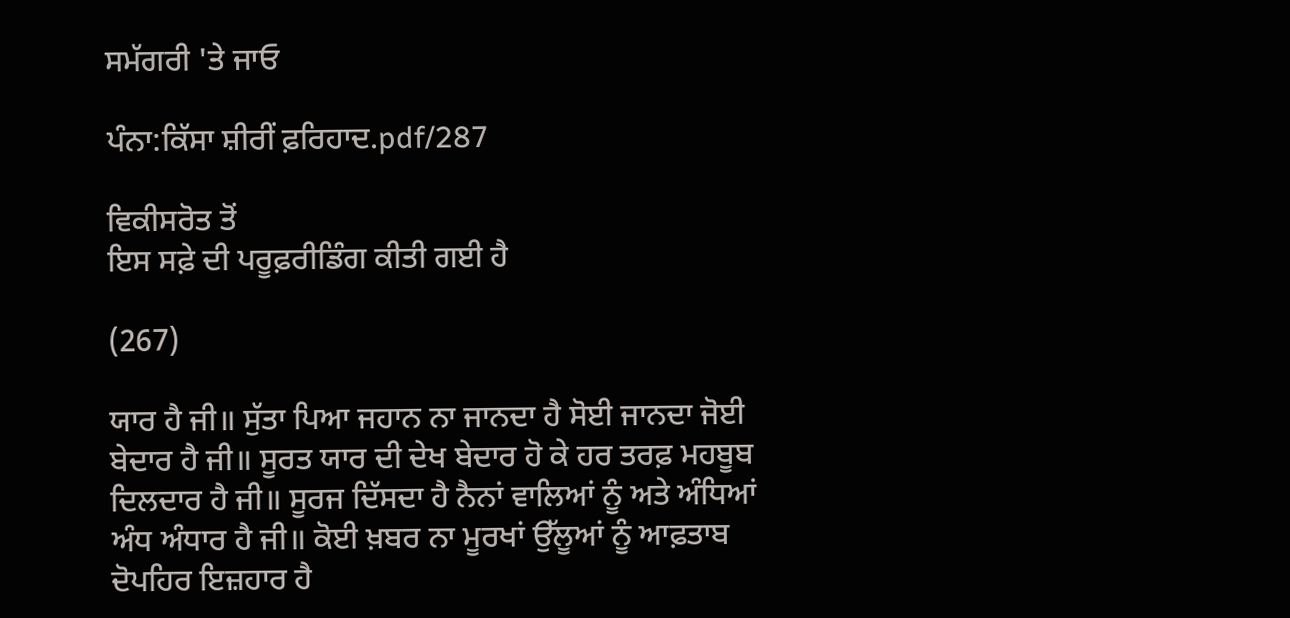ਸਮੱਗਰੀ 'ਤੇ ਜਾਓ

ਪੰਨਾ:ਕਿੱਸਾ ਸ਼ੀਰੀਂ ਫ਼ਰਿਹਾਦ.pdf/287

ਵਿਕੀਸਰੋਤ ਤੋਂ
ਇਸ ਸਫ਼ੇ ਦੀ ਪਰੂਫ਼ਰੀਡਿੰਗ ਕੀਤੀ ਗਈ ਹੈ

(267)

ਯਾਰ ਹੈ ਜੀ॥ ਸੁੱਤਾ ਪਿਆ ਜਹਾਨ ਨਾ ਜਾਨਦਾ ਹੈ ਸੋਈ ਜਾਨਦਾ ਜੋਈ ਬੇਦਾਰ ਹੈ ਜੀ॥ ਸੂਰਤ ਯਾਰ ਦੀ ਦੇਖ ਬੇਦਾਰ ਹੋ ਕੇ ਹਰ ਤਰਫ਼ ਮਹਬੂਬ ਦਿਲਦਾਰ ਹੈ ਜੀ॥ ਸੂਰਜ ਦਿੱਸਦਾ ਹੈ ਨੈਨਾਂ ਵਾਲਿਆਂ ਨੂੰ ਅਤੇ ਅੰਧਿਆਂ ਅੰਧ ਅੰਧਾਰ ਹੈ ਜੀ॥ ਕੋਈ ਖ਼ਬਰ ਨਾ ਮੂਰਖਾਂ ਉੱਲੂਆਂ ਨੂੰ ਆਫ਼ਤਾਬ ਦੋਪਹਿਰ ਇਜ਼ਹਾਰ ਹੈ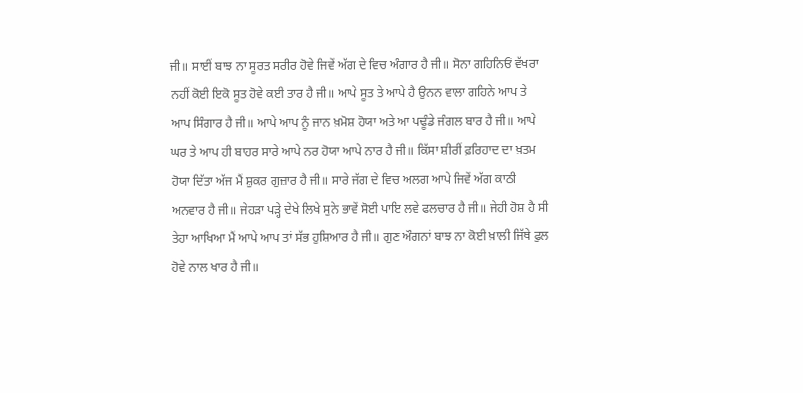ਜੀ॥ ਸਾਈਂ ਬਾਝ ਨਾ ਸੂਰਤ ਸਰੀਰ ਹੋਵੇ ਜਿਵੇਂ ਅੱਗ ਦੇ ਵਿਚ ਅੰਗਾਰ ਹੈ ਜੀ॥ ਸੋਨਾ ਗਹਿਨਿਓਂ ਵੱਖਰਾ ਨਹੀਂ ਕੋਈ ਇਕੋ ਸੂਤ ਹੋਵੇ ਕਈ ਤਾਰ ਹੈ ਜੀ॥ ਆਪੇ ਸੂਤ ਤੇ ਆਪੇ ਹੈ ਉਨਨ ਵਾਲਾ ਗਹਿਨੇ ਆਪ ਤੇ ਆਪ ਸਿੰਗਾਰ ਹੈ ਜੀ॥ ਆਪੇ ਆਪ ਨੂੰ ਜਾਨ ਖ਼ਮੋਸ਼ ਹੋਯਾ ਅਤੇ ਆ ਪਢੂੰਡੇ ਜੰਗਲ ਬਾਰ ਹੈ ਜੀ॥ ਆਪੇ ਘਰ ਤੇ ਆਪ ਹੀ ਬਾਹਰ ਸਾਰੇ ਆਪੇ ਨਰ ਹੋਯਾ ਆਪੇ ਨਾਰ ਹੈ ਜੀ॥ ਕਿੱਸਾ ਸ਼ੀਰੀਂ ਫ਼ਰਿਹਾਦ ਦਾ ਖ਼ਤਮ ਹੋਯਾ ਦਿੱਤਾ ਅੱਜ ਮੈਂ ਸ਼ੁਕਰ ਗੁਜ਼ਾਰ ਹੈ ਜੀ॥ ਸਾਰੇ ਜੱਗ ਦੇ ਵਿਚ ਅਲਗ ਆਪੇ ਜਿਵੇਂ ਅੱਗ ਕਾਠੀ ਅਨਵਾਰ ਹੈ ਜੀ॥ ਜੇਹੜਾ ਪੜ੍ਹੇ ਦੇਖੇ ਲਿਖੇ ਸੁਨੇ ਭਾਵੇਂ ਸੋਈ ਪਾਇ ਲਵੇ ਫਲਚਾਰ ਹੈ ਜੀ॥ ਜੇਹੀ ਹੋਸ਼ ਹੈ ਸੀ ਤੇਹਾ ਆਖਿਆ ਮੈਂ ਆਪੇ ਆਪ ਤਾਂ ਸੱਭ ਹੁਸ਼ਿਆਰ ਹੈ ਜੀ॥ ਗੁਣ ਔਗਨਾਂ ਬਾਝ ਨਾ ਕੋਈ ਖ਼ਾਲੀ ਜਿੱਥੇ ਫੁਲ ਹੋਵੇ ਨਾਲ ਖਾਰ ਹੈ ਜੀ॥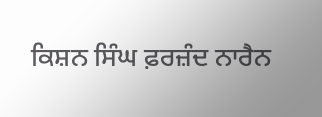ਕਿਸ਼ਨ ਸਿੰਘ ਫ਼ਰਜ਼ੰਦ ਨਾਰੈਨ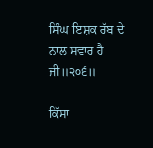ਸਿੰਘ ਇਸ਼ਕ ਰੱਬ ਦੇ ਨਾਲ ਸਵਾਰ ਹੈ ਜੀ॥੨੦੬॥

ਕਿੱਸਾ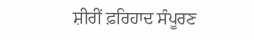ਸ਼ੀਰੀਂ ਫ਼ਰਿਹਾਦ ਸੰਪੂਰਣ